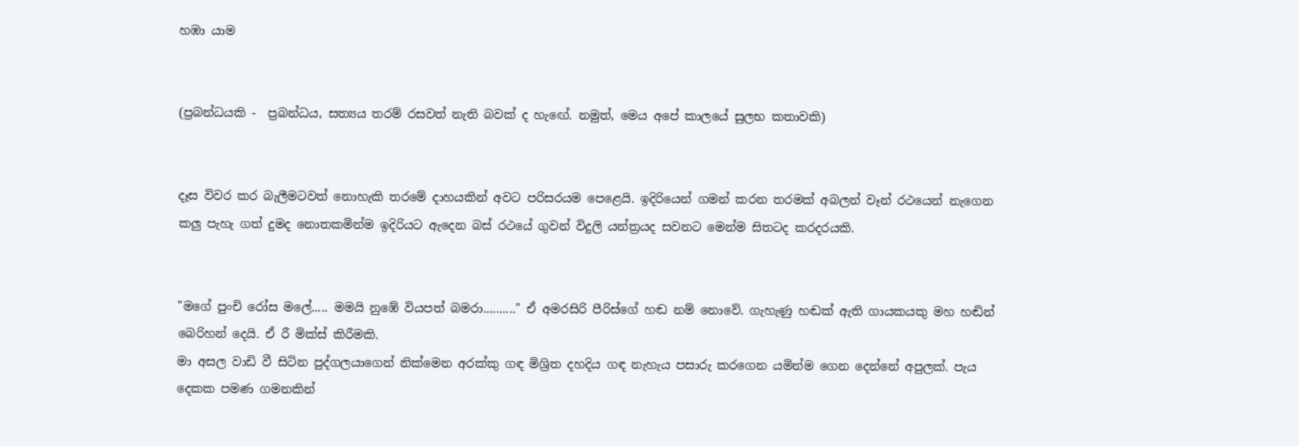හඹා යාම


(ප්‍රබන්ධයකි -  ප්‍රබන්ධය, සත්‍යය තරම් රසවත් නැති බවක් ද හැඟේ. නමුත්, මෙය අපේ කාලයේ සුලභ කතාවකි)


දෑස විවර කර බැලීමටවත් නොහැකි තරමේ දාහයකින් අවට පරිසරයම පෙළෙයි. ඉදිරියෙන් ගමන් කරන තරමක් අබලන් වෑන් රථයෙන් නැගෙන කලු පැහැ ගත් දුමද නොතකමින්ම ඉදිරියට ඇදෙන බස් රථයේ ගුවන් විදුලි යන්ත්‍රයද සවනට මෙන්ම සිතටද කරදරයකි.


"මගේ පුංචි රෝස මලේ..... මමයි නුඹේ වියපත් බමරා.........." ඒ අමරසිරි පීරිස්ගේ හඬ නම් නොවේ. ගැහැණු හඬක් ඇති ගායකයකු මහ හඬින් බෙරිහන් දෙයි. ඒ රී මික්ස් කිරීමකි.
මා අසල වාඩි වී සිටින පුද්ගලයාගෙන් නික්මෙන අරක්කු ගඳ මිශ්‍රිත දහදිය ගඳ නැහැය පසාරු කරගෙන යමින්ම ගෙන දෙන්නේ අපුලක්. පැය දෙකක පමණ ගමනකින්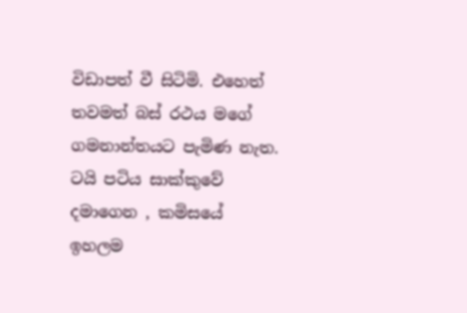විඩාපත් වී සිටිමි. එහෙත් තවමත් බස් රථය මගේ ගමනාන්තයට පැමිණ නැත.
ටයි පටිය සාක්කුවේ දමාගෙන , කමිසයේ ඉහලම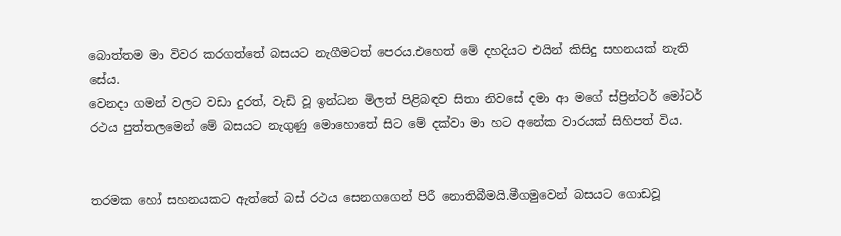බොත්තම මා විවර කරගත්තේ බසයට නැගීමටත් පෙරය.එහෙත් මේ දහදියට එයින් කිසිදු සහනයක් නැති සේය.
වෙනදා ගමන් වලට වඩා දුරත්, වැඩි වූ ඉන්ධන මිලත් පිළිබඳව සිතා නිවසේ දමා ආ මගේ ස්ප්‍රින්ටර් මෝටර් රථය පුත්තලමෙන් මේ බසයට නැගුණු මොහොතේ සිට මේ දක්වා මා හට අනේක වාරයක් සිහිපත් විය.


තරමක හෝ සහනයකට ඇත්තේ බස් රථය සෙනගගෙන් පිරී නොතිබීමයි.මීගමුවෙන් බසයට ගොඩවූ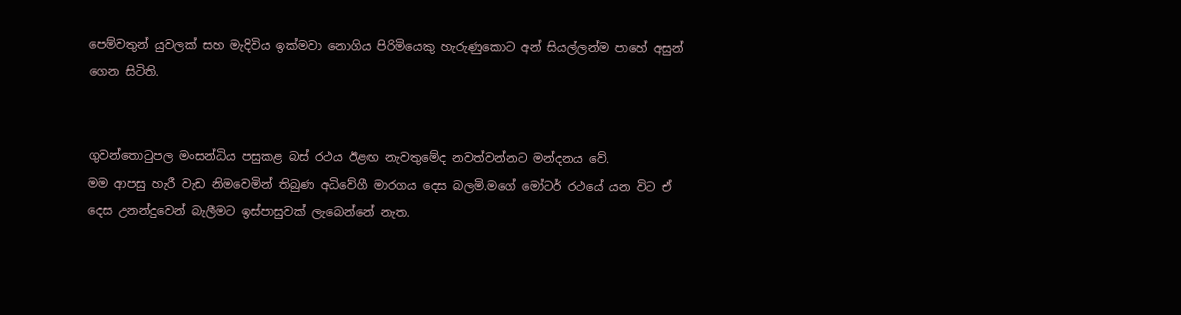පෙම්වතුන් යුවලක් සහ මැදිවිය ඉක්මවා නොගිය පිරිමියෙකු හැරුණුකොට අන් සියල්ලන්ම පාහේ අසුන් ගෙන සිටිති.


ගුවන්තො‍ටුපල මංසන්ධිය පසුකළ බස් රථය ඊළඟ නැවතුමේද නවත්වන්නට මන්දනය වේ.
මම ආපසු හැරී වැඩ නිමවෙමින් තිබුණ අධිවේගී මාරගය දෙස බලමි.මගේ මෝටර් රථයේ යන විට ඒ  දෙස උනන්දුවෙන් බැලීමට ඉස්පාසුවක් ලැබෙන්නේ නැත.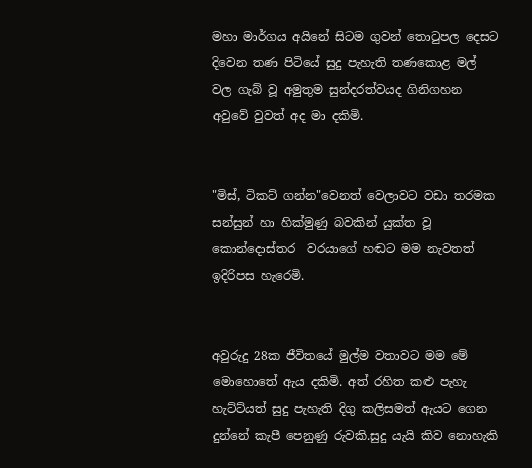මහා මාර්ගය අයිනේ සිටම ගුවන් තො‍ටුපල දෙසට දිවෙන තණ පිටියේ සුදු පැහැති තණකොළ මල් වල ගැබ් වූ අමුතුම සුන්දරත්වයද ගිනිගහන අවුවේ වුවත් අද මා දකිමි.


"මිස්, ටිකට් ගන්න"වෙනත් වෙලාවට වඩා තරමක සන්සුන් හා හික්මුණු බවකින් යුක්ත වූ කොන්දොස්තර  වරයාගේ හඬට මම නැවතත් ඉදිරිපස හැරෙමි.


අවුරුදු 28ක ජීවිතයේ මුල්ම වතාවට මම මේ මොහොතේ ඇය දකිමි. අත් රහිත කළු පැහැ හැට්ට්යත් සුදු පැහැති දිගු කලිසමත් ඇයට ගෙන දුන්නේ කැපී පෙනුණු රුවකි.සුදු යැයි කිව නොහැකි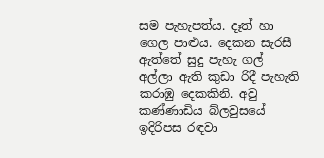සම පැහැපත්ය. දෑත් හා ගෙල පාළුය. දෙකන සැරසී ඇත්තේ සුදු පැහැ ගල් අල්ලා ඇති කුඩා රිදී පැහැති  කරාඹු දෙකකිනි. අවු කණ්ණාඩිය බ්ලවුසයේ ඉදිරිපස රඳවා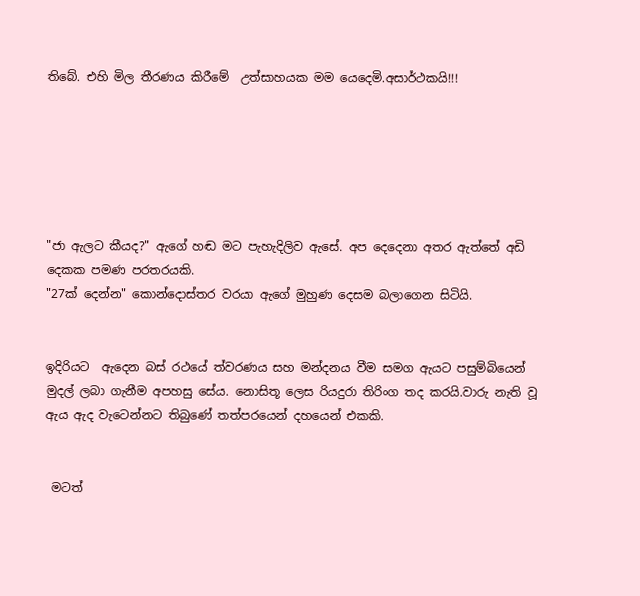තිබේ. එහි මිල තීරණය කිරීමේ  උත්සාහයක මම යෙදෙමි.අසාර්ථකයි!!!






"ජා ඇලට කීයද?" ඇගේ හඬ මට පැහැදිලිව ඇසේ. අප දෙදෙනා අතර ඇත්තේ අඩි දෙකක පමණ පරතරයකි.
"27ක් දෙන්න" කොන්දොස්තර වරයා ඇගේ මුහුණ දෙසම බලාගෙන සිටියි.


ඉදිරියට  ඇදෙන බස් රථයේ ත්වරණය සහ මන්දනය වීම සමග ඇයට පසුම්බියෙන් මුදල් ලබා ගැනීම අපහසු සේය. නොසිතූ ලෙස රියදුරා තිරිංග තද කරයි.වාරු නැති වූ ඇය ඇද වැටෙන්නට තිබුණේ තත්පරයෙන් දහයෙන් එකකි.


 මටත්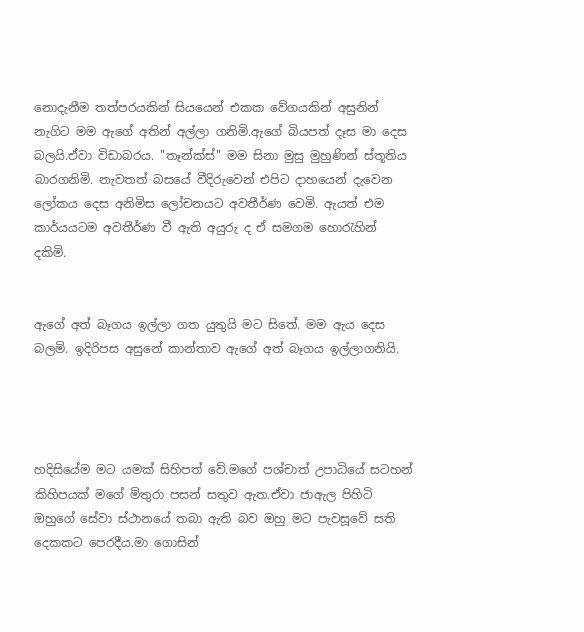නොදැනීම තත්පරයකින් සියයෙන් එකක වේගයකින් අසුනින් නැගිට මම ඇගේ අතින් අල්ලා ගනිමි.ඇගේ බියපත් දෑස මා දෙස බලයි.ඒවා විඩාබරය. "තෑන්ක්ස්" මම සිනා මුසු මුහුණින් ස්තූතිය බාරගනිමි. නැවතත් බසයේ වීදිරුවෙන් එපිට දාහයෙන් දැවෙන  ලෝකය දෙස අනිමිස ලෝචනයට අවතීර්ණ වෙමි. ඇයත් එම කාර්යයටම අවතීර්ණ වී ඇති අයුරු ද ඒ සමගම හො‍රැහින් දකිමි.


ඇගේ අත් බෑගය ඉල්ලා ගත යුතුයි මට සිතේ. මම ඇය දෙස බලමි. ඉදිරිපස අසුනේ කාන්තාව ඇගේ අත් බෑගය ඉල්ලාගනියි.




හදිසියේම මට යමක් සිහිපත් වේ.මගේ පශ්චාත් උපාධියේ සටහන් කිහිපයක් මගේ මිතුරා පසන් සතුව ඇත.ඒවා ජාඇල පිහිටි ඔහුගේ සේවා ස්ථානයේ තබා ඇති බව ඔහු මට පැවසූවේ සති දෙකකට පෙරදීය.මා ගොසින්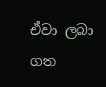ඒවා ලබා ගත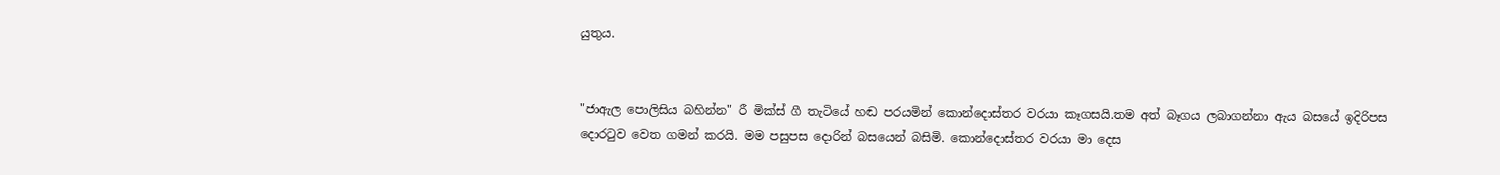යුතුය.


"ජාඇල පොලිසිය බහින්න" රී මික්ස් ගී තැටියේ හඬ පරයමින් කොන්දොස්තර වරයා කෑගසයි.තම අත් බෑගය ලබාගන්නා ඇය බසයේ ඉදිරිපස දොර‍ටුව වෙත ගමන් කරයි. මම පසුපස දොරින් බසයෙන් බසිමි. කොන්දොස්තර වරයා මා දෙස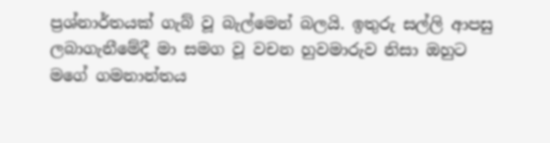ප්‍රශ්නාර්තයක් ගැබ් වූ බැල්මෙන් බලයි. ඉතුරු සල්ලි ආපසු ලබාගැනීමේදී මා සමග වූ වචන හුවමාරුව නිසා ඔහුට මගේ ගමනාන්තය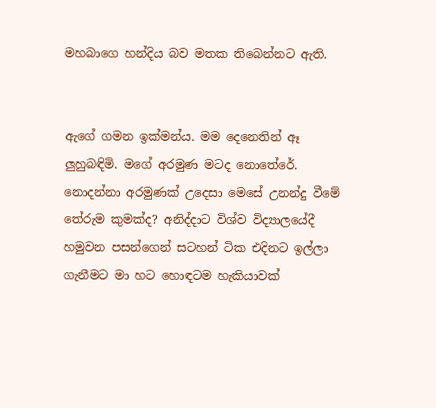මහබාගෙ හන්දිය බව මතක තිබෙන්නට ඇති.


ඇගේ ගමන ඉක්මන්ය. මම දෙනෙතින් ඈ ලුහුබඳිමි. මගේ අරමුණ මටද නොතේරේ. නොදන්නා අරමුණක් උදෙසා මෙසේ උනන්දු වීමේ තේරුම කුමක්ද? අනිද්දාට විශ්ව විද්‍යාලයේදී හමුවන පසන්ගෙන් සටහන් ටික එදිනට ඉල්ලා ගැනීමට මා හට හොඳටම හැකියාවක්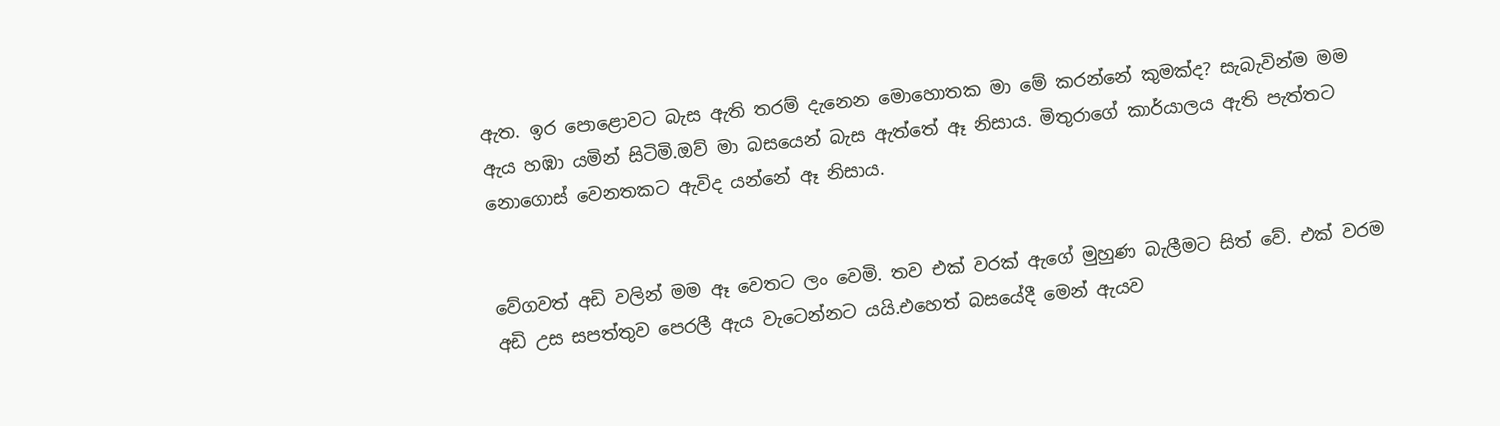ඇත. ඉර පොළොවට බැස ඇති තරම් දැනෙන මොහොතක මා මේ කරන්නේ කුමක්ද? සැබැවින්ම මම ඇය හඹා යමින් සිටිමි.ඔව් මා බසයෙන් බැස ඇත්තේ ඈ නිසාය. මිතුරාගේ කාර්යාලය ඇති පැත්තට නොගොස් වෙනතකට ඇවිද යන්නේ ඈ නිසාය.


වේගවත් අඩි වලින් මම ඈ වෙතට ලං වෙමි. තව එක් වරක් ඇගේ මුහුණ බැලීමට සිත් වේ. එක් වරම අඩි උස සපත්තුව පෙරලී ඇය වැටෙන්නට යයි.එහෙත් බසයේදී මෙන් ඇයව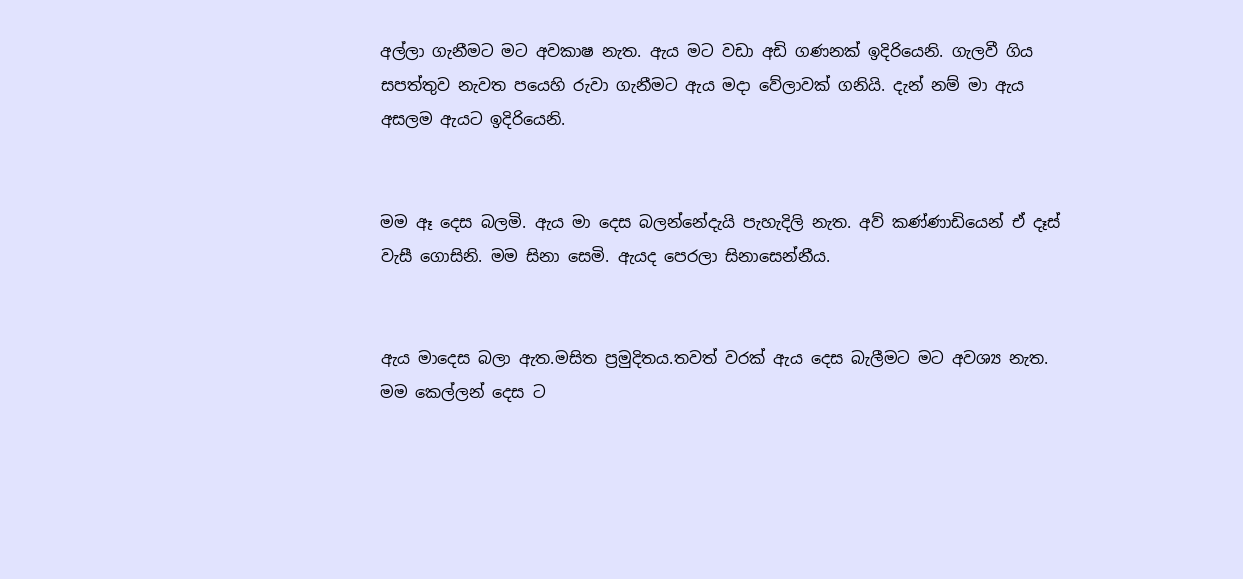අල්ලා ගැනීමට මට අවකාෂ නැත. ඇය මට වඩා අඩි ගණනක් ඉදිරියෙනි. ගැලවී ගිය සපත්තුව නැවත පයෙහි රුවා ගැනීමට ඇය මදා වේලාවක් ගනියි. දැන් නම් මා ඇය අසලම ඇයට ඉදිරියෙනි.


මම ඈ දෙස බලමි. ඇය මා දෙස බලන්නේදැයි පැහැදිලි නැත. අව් කණ්ණාඩියෙන් ඒ දෑස් වැසී ගොසිනි. මම සිනා සෙමි. ඇයද පෙරලා සිනාසෙන්නීය.


ඇය මාදෙස බලා ඇත.මසිත ප්‍රමුදිතය.තවත් වරක් ඇය දෙස බැලීමට මට අවශ්‍ය නැත. මම කෙල්ලන් දෙස ට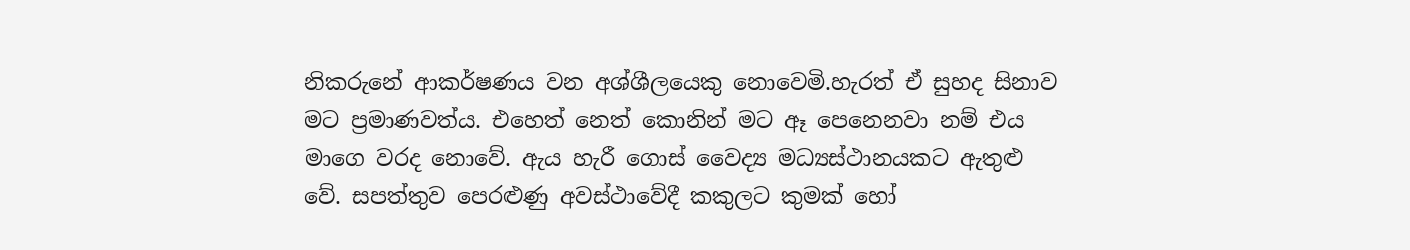නිකරුනේ ආකර්ෂණය වන අශ්ශීලයෙකු නොවෙමි.හැරත් ඒ සුහද සිනාව මට ප්‍රමාණවත්ය. එහෙත් නෙත් කොනින් මට ඈ පෙනෙනවා නම් එය මාගෙ වරද නොවේ. ඇය හැරී ගොස් වෛද්‍ය මධ්‍යස්ථානයකට ඇතුළු වේ. සපත්තුව පෙරළුණු අවස්ථාවේදී කකුලට කුමක් හෝ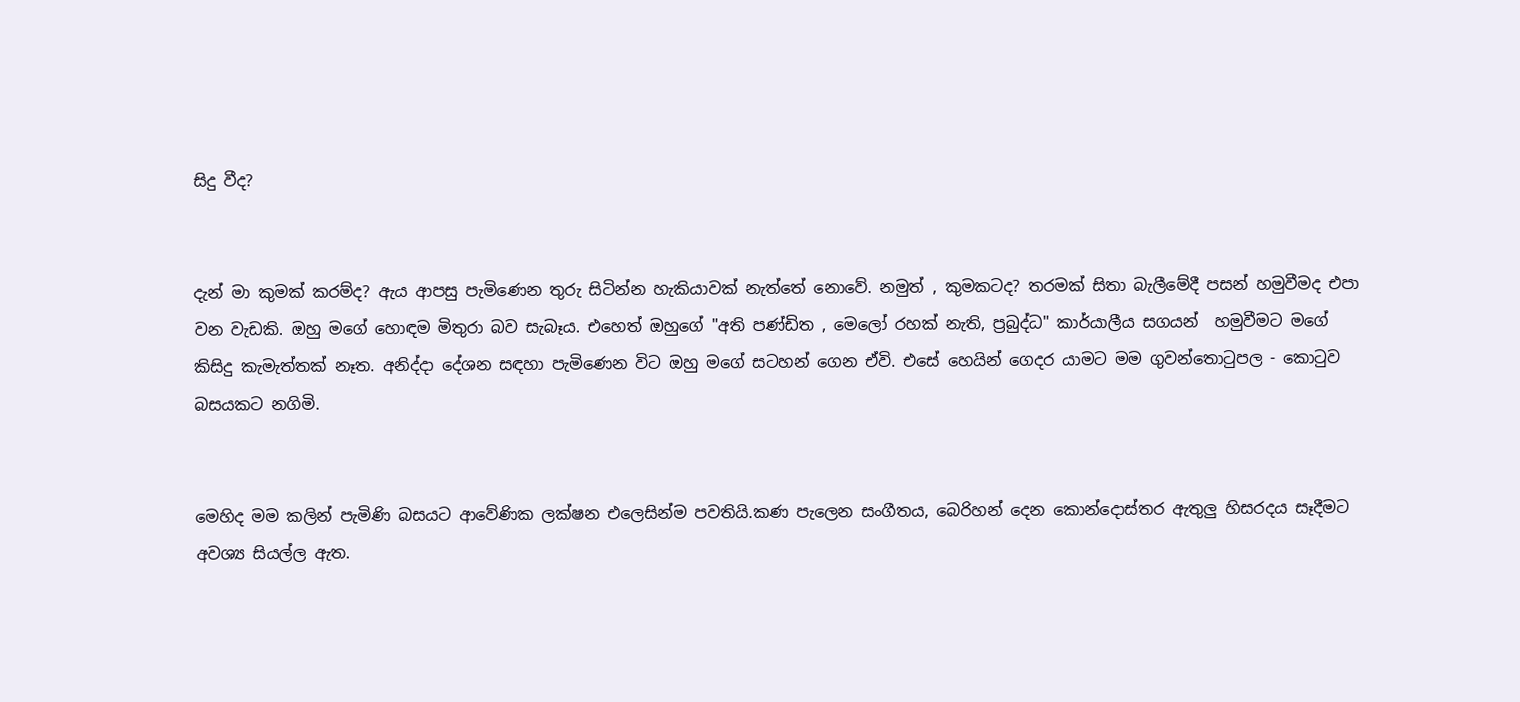සිදු වීද?


දැන් මා කුමක් කරම්ද? ඇය ආපසු පැමිණෙන තුරු සිටින්න හැකියාවක් නැත්තේ නොවේ. නමුත් , කුමකටද? තරමක් සිතා බැලීමේදී පසන් හමුවීමද එපා වන වැඩකි. ඔහු මගේ හොඳම මිතුරා බව සැබෑය. එහෙත් ඔහුගේ "අති පණ්ඩිත , මෙලෝ රහක් නැති, ප්‍රබුද්ධ" කාර්යාලීය සගයන්  හමුවීමට මගේ කිසිදු කැමැත්තක් නෑත. අනිද්දා දේශන සඳහා පැමිණෙන විට ඔහු මගේ සටහන් ගෙන ඒවි. එසේ හෙයින් ගෙදර යාමට මම ගුවන්තො‍ටුපල - කො‍ටුව බසයකට නගිමි.


මෙහිද මම කලින් පැමිණි බසයට ආවේණික ලක්ෂන එලෙසින්ම පවතියි.කණ පැලෙන සංගීතය, බෙරිහන් දෙන කොන්දොස්තර ඇතුලු හිසරදය සෑදීමට අවශ්‍ය සියල්ල ඇත.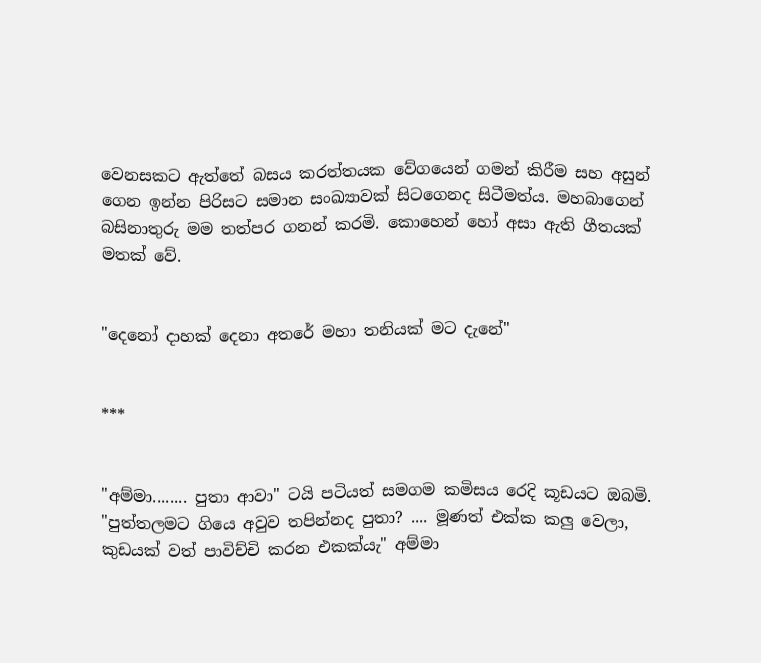වෙනසකට ඇත්තේ බසය කරත්තයක වේගයෙන් ගමන් කිරීම සහ අසුන් ගෙන ඉන්න පිරිසට සමාන සංඛ්‍යාවක් සිටගෙනද සිටීමත්ය. මහබාගෙන් බසිනාතුරු මම තත්පර ගනන් කරමි. කොහෙන් හෝ අසා ඇති ගීතයක් මතක් වේ.


"දෙනෝ දාහක් දෙනා අතරේ මහා තනියක් මට දැනේ"


***


"අම්මා........ පුතා ආවා" ටයි පටියත් සමගම කමිසය රෙදි කූඩයට ඔබමි.
"පුත්තලමට ගියෙ අවුව තපින්නද පුතා? .... මූණත් එක්ක කලු වෙලා, කුඩයක් වත් පාවිච්චි කරන එකක්යැ" අම්මා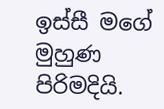ඉස්සී මගේ මුහුණ පිරිමදියි.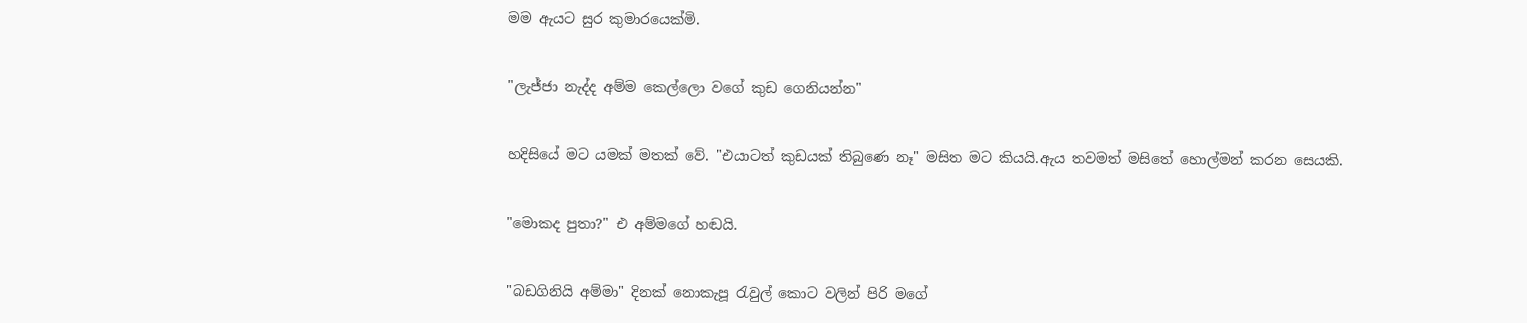මම ඇයට සුර කුමාරයෙක්මි.


"ලැජ්ජා නැද්ද අම්ම කෙල්ලො වගේ කුඩ ගෙනියන්න"


හදිසියේ මට යමක් මතක් වේ. "එයාටත් කුඩයක් තිබුණෙ නෑ" මසිත මට කියයි.ඇය තවමත් මසිතේ හොල්මන් කරන සෙයකි.


"මොකද පුතා?" එ අම්මගේ හඬයි.


"බඩගිනියි අම්මා" දිනක් නොකැපූ ‍රැවුල් කොට වලින් පිරි මගේ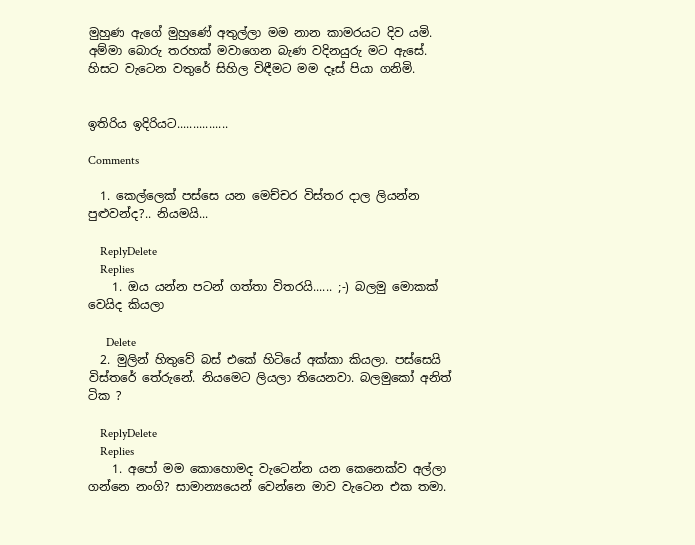මුහුණ ඇගේ මුහුණේ අතුල්ලා මම නාන කාමරයට දිව යමි. අම්මා බොරු තරහක් මවාගෙන බැණ වදිනයුරු මට ඇසේ. හිසට වැටෙන වතුරේ සිහිල විඳීමට මම දෑස් පියා ගනිමි.


ඉතිරිය ඉදිරියට................

Comments

  1. කෙල්ලෙක් පස්සෙ යන මෙච්චර විස්තර දාල ලියන්න පුළුවන්ද?.. නියමයි...

    ReplyDelete
    Replies
    1. ඔය යන්න පටන් ගත්තා විතරයි...... ;-) බලමු මොකක් වෙයිද කියලා

      Delete
  2. මුලින් හිතුවේ බස් එකේ හිටියේ අක්කා කියලා. පස්සෙයි විස්තරේ තේරුනේ. නියමෙට ලියලා තියෙනවා. බලමුකෝ අනිත් ටික ?

    ReplyDelete
    Replies
    1. අපෝ මම කොහොමද වැටෙන්න යන කෙනෙක්ව අල්ලා ගන්නෙ නංගි? සාමාන්‍යයෙන් වෙන්නෙ මාව වැටෙන එක තමා.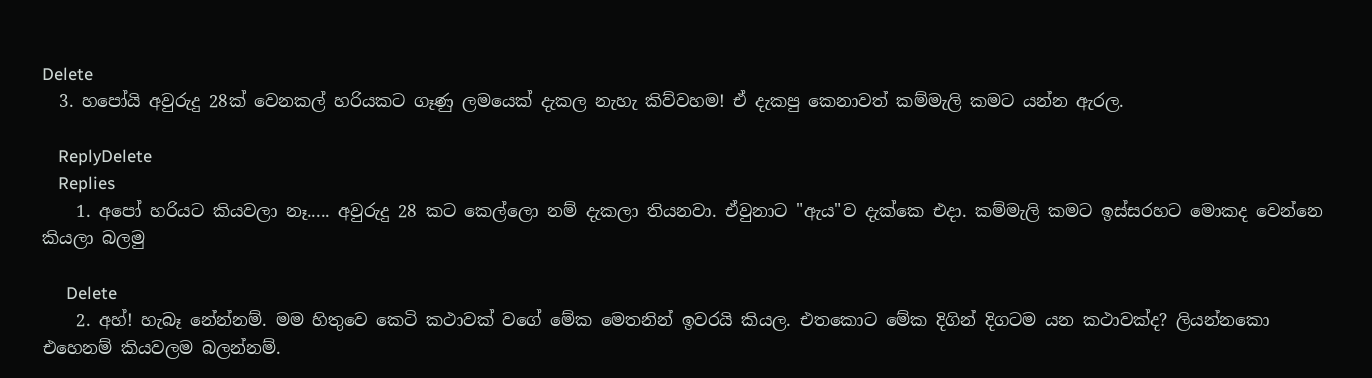Delete
  3. හපෝයි අවුරුදු 28ක් වෙනකල් හරියකට ගෑණු ලමයෙක් දැකල නැහැ කිව්වහම! ඒ දැකපු කෙනාවත් කම්මැලි කමට යන්න ඇරල.

    ReplyDelete
    Replies
    1. අපෝ හරියට කියවලා නෑ..... අවුරුදු 28 කට කෙල්ලො නම් දැකලා තියනවා. ඒවුනාට "ඇය"ව දැක්කෙ එදා. කම්මැලි කමට ඉස්සරහට මොකද වෙන්නෙ කියලා බලමු

      Delete
    2. අහ්! හැබෑ නේන්නම්. මම හිතුවෙ කෙටි කථාවක් වගේ මේක මෙතනින් ඉවරයි කියල. එතකොට මේක දිගින් දිගටම යන කථාවක්ද? ලියන්නකො එහෙනම් කියවලම බලන්නම්.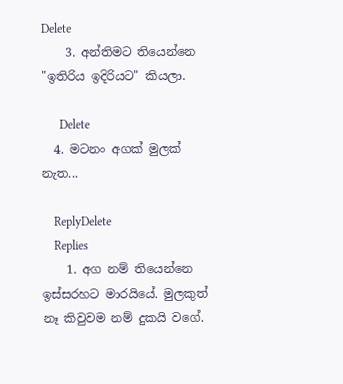Delete
    3. අන්තිමට තියෙන්නෙ "ඉතිරිය ඉදිරියට" කියලා.

      Delete
  4. මටනං අගක් මුලක් නැත...

    ReplyDelete
    Replies
    1. අග නම් තියෙන්නෙ ඉස්සරහට මාරයියේ. මුලකුත් නෑ කිවුවම නම් දුකයි වගේ.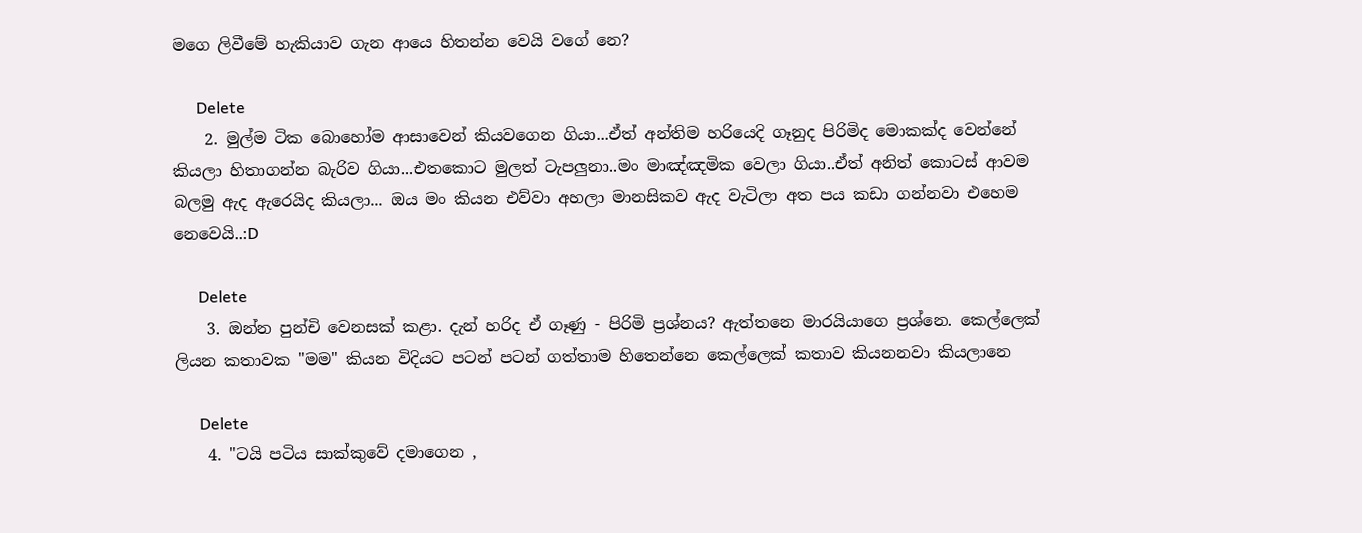මගෙ ලිවීමේ හැකියාව ගැන ආයෙ හිතන්න වෙයි වගේ නෙ?

      Delete
    2. මුල්ම ටික බොහෝම ආසාවෙන් කියවගෙන ගියා...ඒත් අන්ති‍ම හරියෙදි ගෑනුද පිරිමිද මොකක්ද වෙන්නේ කියලා හිතාගන්න බැරිව ගියා...එතකොට මුලත් ටැපලුනා..මං මාඤ්ඤමික වෙලා ගියා..ඒත් අනිත් කොටස් ආවම බලමු ඇද ඇරෙයිද කියලා... ඔය මං කියන එව්වා අහලා මානසිකව ඇද වැටිලා අත පය කඩා ගන්නවා එහෙම නෙවෙයි..:D

      Delete
    3. ඔන්න පුන්චි වෙනසක් කළා. දැන් හරිද ඒ ගෑණු - පිරිමි ප්‍රශ්නය? ඇත්තනෙ මාරයියාගෙ ප්‍රශ්නෙ. කෙල්ලෙක් ලියන කතාවක "මම" කියන විදියට පටන් පටන් ගත්තාම හිතෙන්නෙ කෙල්ලෙක් කතාව කියනනවා කියලානෙ

      Delete
    4. "ටයි පටිය සාක්කුවේ දමාගෙන ,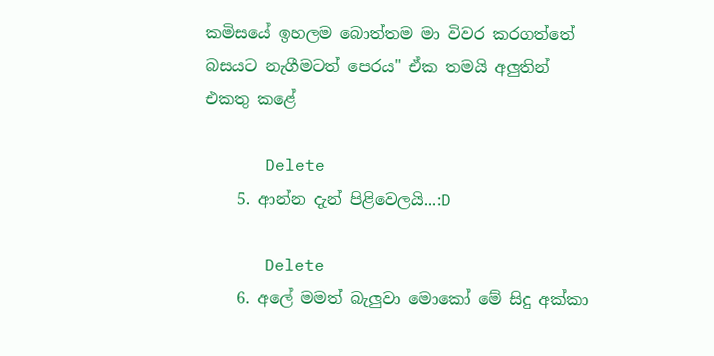කමිසයේ ඉහලම බොත්තම මා විවර කරගත්තේ බසයට නැගීමටත් පෙරය" ඒක තමයි අලුතින් එකතු කළේ

      Delete
    5. ආන්න දැන් පිළිවෙලයි...:D

      Delete
    6. අලේ මමත් බැලුවා මොකෝ මේ සිදු අක්කා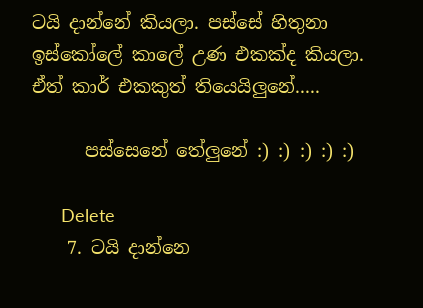ටයි දාන්නේ කියලා. පස්සේ හිතුනා ඉස්කෝලේ කාලේ උණ එකක්ද කියලා. ඒත් කාර් එකකුත් තියෙයිලුනේ.....

      පස්සෙනේ තේලුනේ :) :) :) :) :)

      Delete
    7. ටයි දාන්නෙ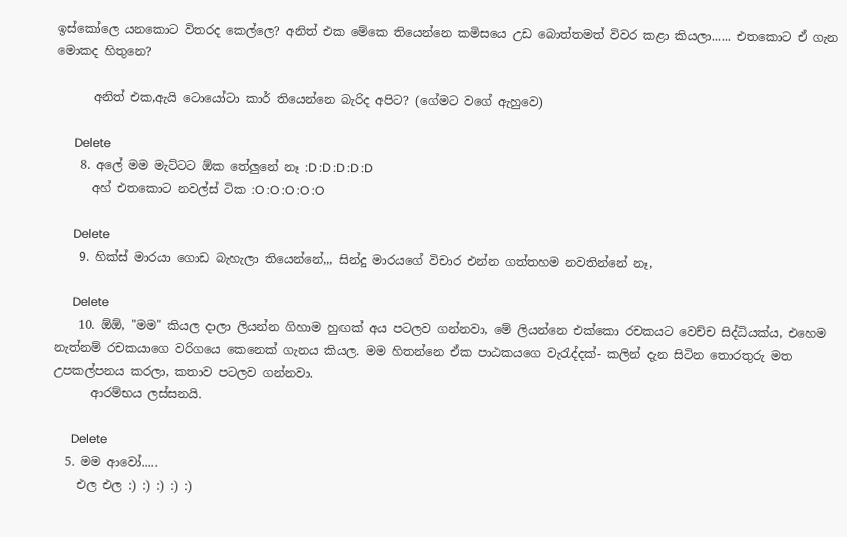ඉස්කෝලෙ යනකොට විතරද කෙල්ලෙ? අනිත් එක මේකෙ තියෙන්නෙ කමිසයෙ උඩ බොත්තමත් විවර කළා කියලා...... එතකොට ඒ ගැන මොකද හිතුනෙ?

      අනිත් එක,ඇයි ටොයෝටා කාර් තියෙන්නෙ බැරිද අපිට? (ගේමට වගේ ඇහුවෙ)

      Delete
    8. අලේ මම මැට්ටට ඕක තේලුනේ නෑ :D :D :D :D :D
      අහ් එතකොට නවල්ස් ටික :O :O :O :O :O

      Delete
    9. හික්ස් මාරයා ගොඩ බැහැලා තියෙන්නේ,,, සින්දු මාරයගේ විචාර එන්න ගත්තහම නවතින්නේ නෑ,

      Delete
    10. ඕඕ, "මම" කියල දාලා ලියන්න ගිහාම හුඟක් අය පටලව ගන්නවා, මේ ලියන්නෙ එක්කො රචකයට වෙච්ච සිද්ධියක්ය, එහෙම නැත්නම් රචකයාගෙ වරිගයෙ කෙනෙක් ගැනය කියල. මම හිතන්නෙ ඒක පාඨකයගෙ වැරැද්දක්- කලින් දැන සිටින තොරතුරු මත උපකල්පනය කරලා, කතාව පටලව ගන්නවා.
      ආරම්භය ලස්සනයි.

      Delete
  5. මම ආවෝ.....
    එල එල :) :) :) :) :)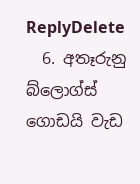ReplyDelete
  6. අතෑරුනු බ්ලොග්ස් ගොඩයි වැඩ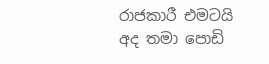රාජකාරී එමටයි අද තමා පොඩි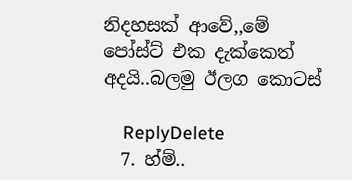නිදහසක් ආවේ,,මේ පෝස්ට් එක දැක්කෙත් අදයි..බලමු ඊලග කොටස්

    ReplyDelete
  7. හ්ම්..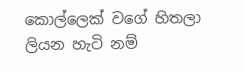කොල්ලෙක් වගේ හිතලා ලියන හැටි නම්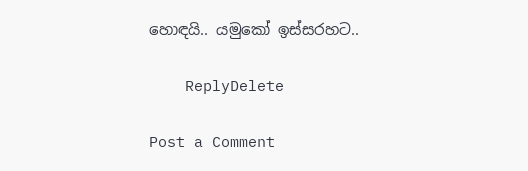හොඳයි.. යමුකෝ ඉස්සරහට..

    ReplyDelete

Post a Comment